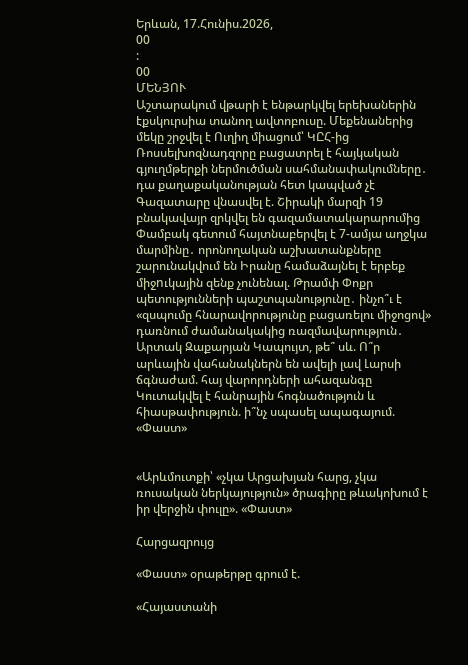Երևան, 17.Հունիս.2026,
00
:
00
ՄԵՆՅՈՒ
Աշտարակում վթարի է ենթարկվել երեխաներին էքսկուրսիա տանող ավտոբուսը. Մեքենաներից մեկը շրջվել է Ուղիղ միացում՝ ԿԸՀ-ից Ռոսսելխոզնադզորը բացատրել է հայկական գյուղմթերքի ներմուծման սահմանափակումները․ դա քաղաքականության հետ կապված չէ Գազատարը վնասվել է. Շիրակի մարզի 19 բնակավայր զրկվել են գազամատակարարումից Փամբակ գետում հայտնաբերվել է 7-ամյա աղջկա մարմինը․ որոնողական աշխատանքները շարունակվում են Իրանը համաձայնել է երբեք միջnւկային զենք չունենալ. Թրամփ Փոքր պետությունների պաշտպանությունը․ ինչո՞ւ է «զսպումը հնարավորությունը բացառելու միջոցով» դառնում ժամանակակից ռազմավարություն․ Արտակ Զաքարյան Կապույտ, թե՞ սև. Ո՞ր արևային վահանակներն են ավելի լավ Լարսի ճգնաժամ. հայ վարորդների ահազանգը Կուտակվել է հանրային հոգնածություն և հիասթափություն. ի՞նչ սպասել ապագայում. «Փաստ»


«Արևմուտքի՝ «չկա Արցախյան հարց, չկա ռուսական ներկայություն» ծրագիրը թևակոխում է իր վերջին փուլը». «Փաստ»

Հարցազրույց

«Փաստ» օրաթերթը գրում է.

«Հայաստանի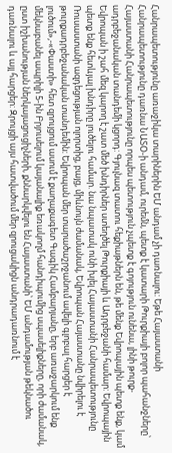Հանրապետությունը առաջիկա տարիներին ԵՄ անդամ չի դառնալու: Եթե Հայաստանի Հանրապետությունը դառնա ՆԱՏՕ-ի անդամ, ուրեմն, պետք է կատարի Թուրքիայի բոլոր պահանջները՝ Հայաստանի Հանրապետությունը որպես պետություն չպետք է գոյություն ունենա, լինի թուրք-ադրբեջանական տանդեմի կցորդ: Գյուլնազ տատու հեքիաթներն են, թե մենք Եվրոպային պետք ենք, կամ Եվրոպան ի շահ մեզ կարող է շատ մեծ խնդիրներ ստեղծել Թուրքիայի և Ադրբեջանի համար: Եվրոպային պետք ենք հետևյալ խնդիրը լուծելու համար. նա նպատակ ունի խլել Հայաստանի Հանրապետությունը Ռուսաստանի ազդեցության ոլորտից, բայց, միևնույն ժամանակ, Եվրոպան Հայաստանը նվիրելու է թուրքադրբեջանական տանդեմին: Եվրոպան մեր տարածաշրջանում ավելի գլոբալ հարցեր է լուծում»,-«Փաստի» հետ զրույցում ասում է քաղաքագետ Գագիկ Համբարյանը, երբ առաջարկում ենք մեկնաբանել ապրիլի 5-ին Բրյուսելում կայանալիք եռակողմ հանդիպումից սպասելիքները, որի ժամանակ, ըստ իշխանության ներկայացուցիչների, քննարկվելու են Հայաստանի՝ ԵՄ անդամության թեկնածու դառնալու և այլ հարցեր: Զրույցի այս հատվածում մեր զրուցակիցն անդրադառնում է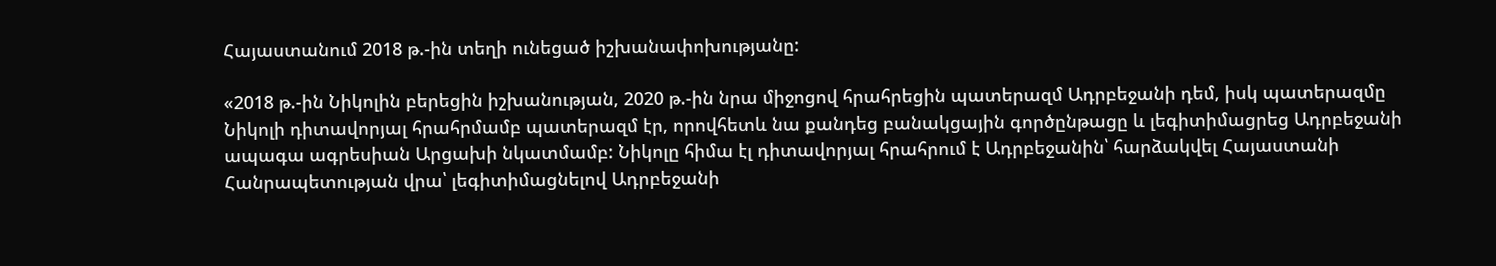Հայաստանում 2018 թ.-ին տեղի ունեցած իշխանափոխությանը:

«2018 թ.-ին Նիկոլին բերեցին իշխանության, 2020 թ.-ին նրա միջոցով հրահրեցին պատերազմ Ադրբեջանի դեմ, իսկ պատերազմը Նիկոլի դիտավորյալ հրահրմամբ պատերազմ էր, որովհետև նա քանդեց բանակցային գործընթացը և լեգիտիմացրեց Ադրբեջանի ապագա ագրեսիան Արցախի նկատմամբ: Նիկոլը հիմա էլ դիտավորյալ հրահրում է Ադրբեջանին՝ հարձակվել Հայաստանի Հանրապետության վրա՝ լեգիտիմացնելով Ադրբեջանի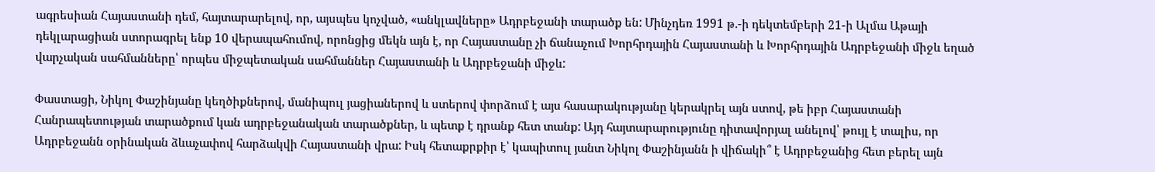ագրեսիան Հայաստանի դեմ, հայտարարելով, որ, այսպես կոչված, «անկլավները» Ադրբեջանի տարածք են: Մինչդեռ 1991 թ.-ի դեկտեմբերի 21-ի Ալմա Աթայի դեկլարացիան ստորագրել ենք 10 վերապահումով, որոնցից մեկն այն է, որ Հայաստանը չի ճանաչում Խորհրդային Հայաստանի և Խորհրդային Ադրբեջանի միջև եղած վարչական սահմանները՝ որպես միջպետական սահմաններ Հայաստանի և Ադրբեջանի միջև:

Փաստացի, Նիկոլ Փաշինյանը կեղծիքներով, մանիպուլ յացիաներով և ստերով փորձում է այս հասարակությանը կերակրել այն ստով, թե իբր Հայաստանի Հանրապետության տարածքում կան ադրբեջանական տարածքներ, և պետք է դրանք հետ տանք: Այդ հայտարարությունը դիտավորյալ անելով՝ թույլ է տալիս, որ Ադրբեջանն օրինական ձևաչափով հարձակվի Հայաստանի վրա: Իսկ հետաքրքիր է՝ կապիտուլ յանտ Նիկոլ Փաշինյանն ի վիճակի՞ է Ադրբեջանից հետ բերել այն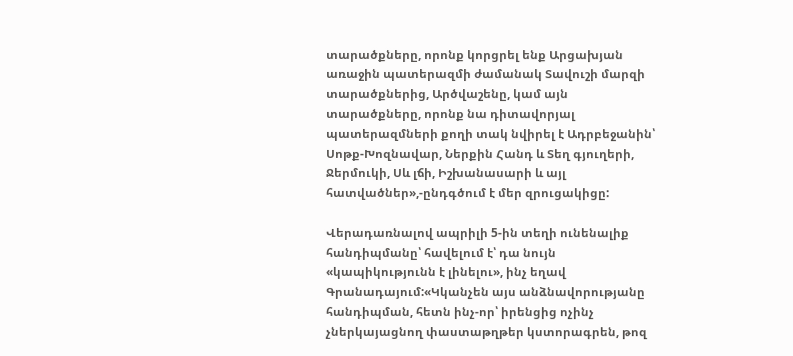տարածքները, որոնք կորցրել ենք Արցախյան առաջին պատերազմի ժամանակ Տավուշի մարզի տարածքներից, Արծվաշենը, կամ այն տարածքները, որոնք նա դիտավորյալ պատերազմների քողի տակ նվիրել է Ադրբեջանին՝ Սոթք-Խոզնավար, Ներքին Հանդ և Տեղ գյուղերի, Ջերմուկի, Սև լճի, Իշխանասարի և այլ հատվածներ»,-ընդգծում է մեր զրուցակիցը:

Վերադառնալով ապրիլի 5-ին տեղի ունենալիք հանդիպմանը՝ հավելում է՝ դա նույն «կապիկությունն է լինելու», ինչ եղավ Գրանադայում:«Կկանչեն այս անձնավորությանը հանդիպման, հետն ինչ-որ՝ իրենցից ոչինչ չներկայացնող փաստաթղթեր կստորագրեն, թոզ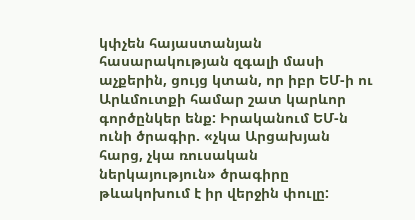կփչեն հայաստանյան հասարակության զգալի մասի աչքերին, ցույց կտան, որ իբր ԵՄ-ի ու Արևմուտքի համար շատ կարևոր գործընկեր ենք: Իրականում ԵՄ-ն ունի ծրագիր. «չկա Արցախյան հարց, չկա ռուսական ներկայություն» ծրագիրը թևակոխում է իր վերջին փուլը: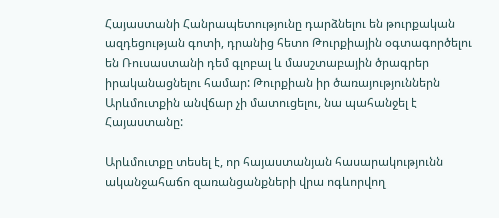Հայաստանի Հանրապետությունը դարձնելու են թուրքական ազդեցության գոտի, դրանից հետո Թուրքիային օգտագործելու են Ռուսաստանի դեմ գլոբալ և մասշտաբային ծրագրեր իրականացնելու համար: Թուրքիան իր ծառայություններն Արևմուտքին անվճար չի մատուցելու, նա պահանջել է Հայաստանը:

Արևմուտքը տեսել է, որ հայաստանյան հասարակությունն ականջահաճո զառանցանքների վրա ոգևորվող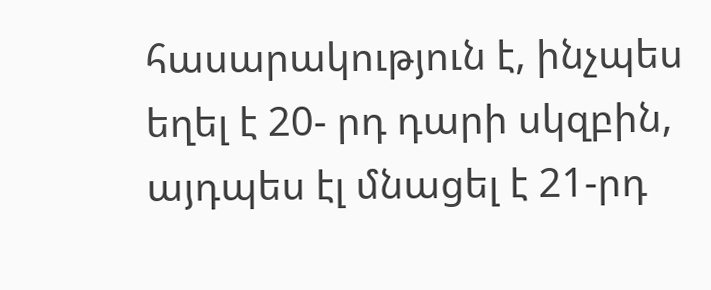հասարակություն է, ինչպես եղել է 20- րդ դարի սկզբին, այդպես էլ մնացել է 21-րդ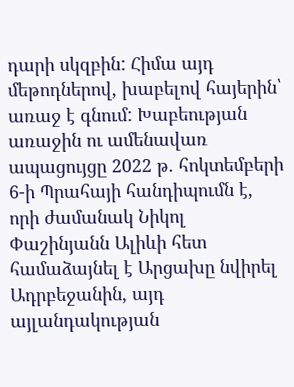դարի սկզբին: Հիմա այդ մեթոդներով, խաբելով հայերին՝ առաջ է գնում: Խաբեության առաջին ու ամենավառ ապացույցը 2022 թ. հոկտեմբերի 6-ի Պրահայի հանդիպումն է, որի ժամանակ Նիկոլ Փաշինյանն Ալիևի հետ համաձայնել է Արցախը նվիրել Ադրբեջանին, այդ այլանդակության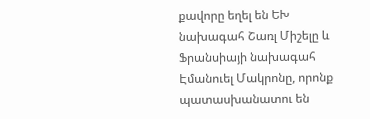քավորը եղել են ԵԽ նախագահ Շառլ Միշելը և Ֆրանսիայի նախագահ Էմանուել Մակրոնը, որոնք պատասխանատու են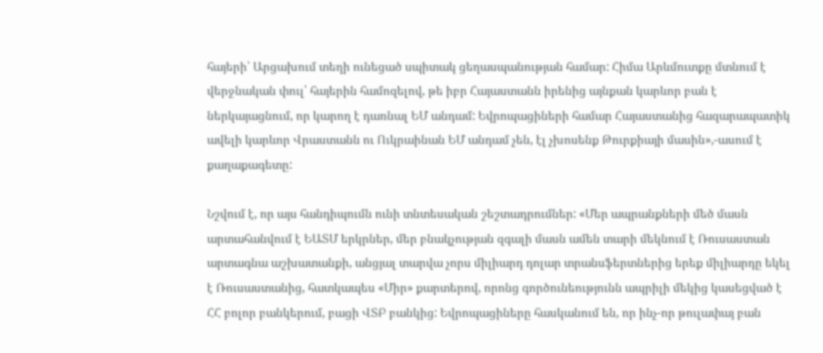հայերի՝ Արցախում տեղի ունեցած սպիտակ ցեղասպանության համար: Հիմա Արևմուտքը մտնում է վերջնական փուլ՝ հայերին համոզելով, թե իբր Հայաստանն իրենից այնքան կարևոր բան է ներկայացնում, որ կարող է դառնալ ԵՄ անդամ: Եվրոպացիների համար Հայաստանից հազարապատիկ ավելի կարևոր Վրաստանն ու Ուկրաինան ԵՄ անդամ չեն, էլ չխոսենք Թուրքիայի մասին»,-ասում է քաղաքագետը:

Նշվում է, որ այս հանդիպումն ունի տնտեսական շեշտադրումներ: «Մեր ապրանքների մեծ մասն արտահանվում է ԵԱՏՄ երկրներ, մեր բնակչության զգալի մասն ամեն տարի մեկնում է Ռուսաստան արտագնա աշխատանքի, անցյալ տարվա չորս միլիարդ դոլար տրանսֆերտներից երեք միլիարդը եկել է Ռուսաստանից, հատկապես «Միր» քարտերով, որոնց գործունեությունն ապրիլի մեկից կասեցված է ՀՀ բոլոր բանկերում, բացի ՎՏԲ բանկից: Եվրոպացիները հասկանում են, որ ինչ-որ թուլափայ բան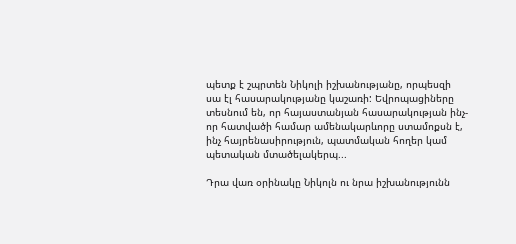պետք է շպրտեն Նիկոլի իշխանությանը, որպեսզի սա էլ հասարակությանը կաշառի: Եվրոպացիները տեսնում են, որ հայաստանյան հասարակության ինչ-որ հատվածի համար ամենակարևորը ստամոքսն է, ինչ հայրենասիրություն, պատմական հողեր կամ պետական մտածելակերպ...

Դրա վառ օրինակը Նիկոլն ու նրա իշխանությունն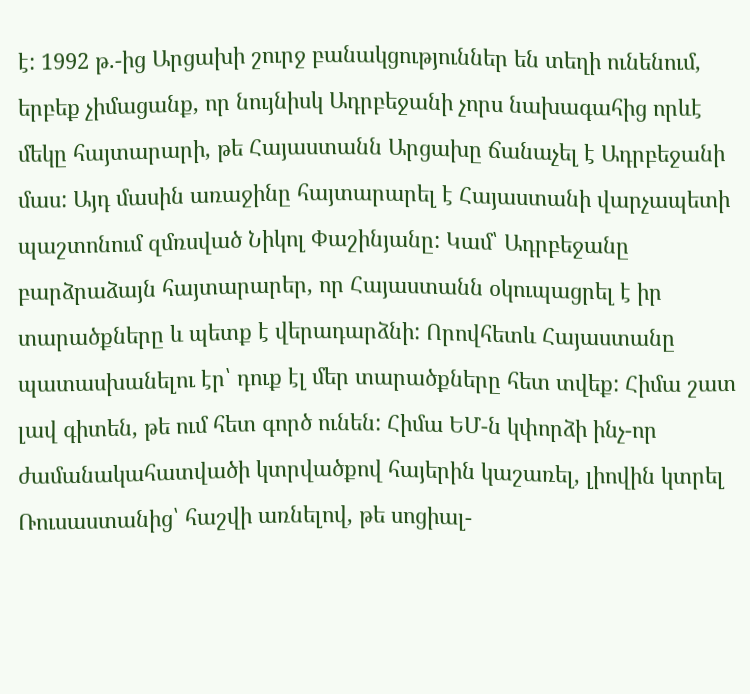է: 1992 թ.-ից Արցախի շուրջ բանակցություններ են տեղի ունենում, երբեք չիմացանք, որ նույնիսկ Ադրբեջանի չորս նախագահից որևէ մեկը հայտարարի, թե Հայաստանն Արցախը ճանաչել է Ադրբեջանի մաս: Այդ մասին առաջինը հայտարարել է Հայաստանի վարչապետի պաշտոնում զմռսված Նիկոլ Փաշինյանը: Կամ՝ Ադրբեջանը բարձրաձայն հայտարարեր, որ Հայաստանն օկուպացրել է իր տարածքները և պետք է վերադարձնի: Որովհետև Հայաստանը պատասխանելու էր՝ դուք էլ մեր տարածքները հետ տվեք: Հիմա շատ լավ գիտեն, թե ում հետ գործ ունեն: Հիմա ԵՄ-ն կփորձի ինչ-որ ժամանակահատվածի կտրվածքով հայերին կաշառել, լիովին կտրել Ռուսաստանից՝ հաշվի առնելով, թե սոցիալ-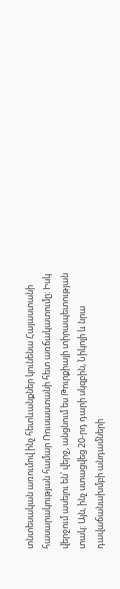տնտեսական առումով ինչ հետևանքներ կունենա Հայաստանի հասարակության համար Ռուսաստանի հետ առճակատումը: Իսկ վերջում ասելու են՝ վերջ, անցնում ես Թուրքիայի տիրապետության տակ: Այն, ինչ ստացվեց 20-րդ դարի սկզբին, Նիկոլի և նրա դավաճանախմբի անդամների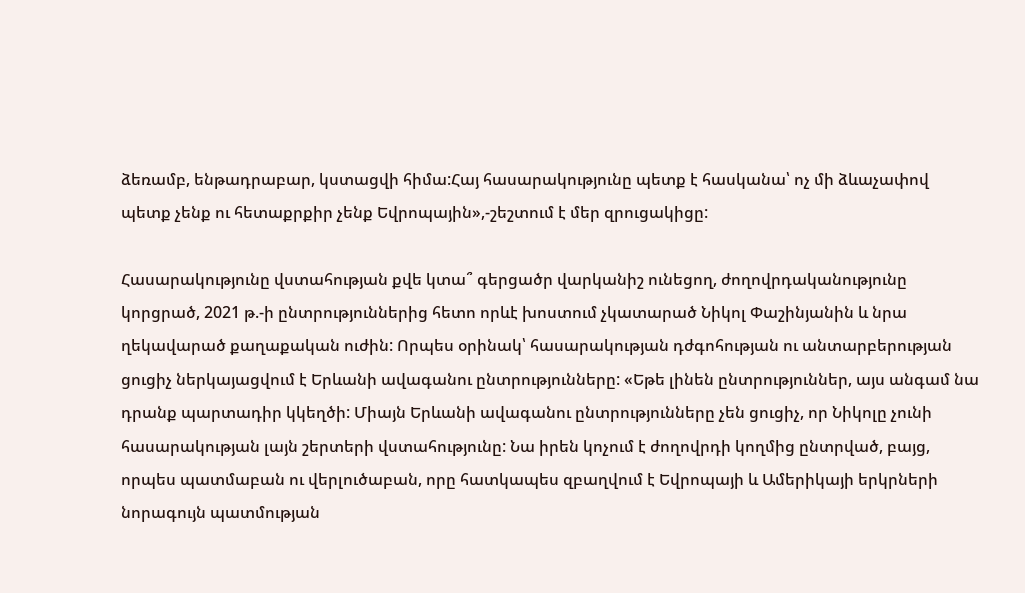ձեռամբ, ենթադրաբար, կստացվի հիմա:Հայ հասարակությունը պետք է հասկանա՝ ոչ մի ձևաչափով պետք չենք ու հետաքրքիր չենք Եվրոպային»,-շեշտում է մեր զրուցակիցը:

Հասարակությունը վստահության քվե կտա՞ գերցածր վարկանիշ ունեցող, ժողովրդականությունը կորցրած, 2021 թ.-ի ընտրություններից հետո որևէ խոստում չկատարած Նիկոլ Փաշինյանին և նրա ղեկավարած քաղաքական ուժին: Որպես օրինակ՝ հասարակության դժգոհության ու անտարբերության ցուցիչ ներկայացվում է Երևանի ավագանու ընտրությունները: «Եթե լինեն ընտրություններ, այս անգամ նա դրանք պարտադիր կկեղծի: Միայն Երևանի ավագանու ընտրությունները չեն ցուցիչ, որ Նիկոլը չունի հասարակության լայն շերտերի վստահությունը: Նա իրեն կոչում է ժողովրդի կողմից ընտրված, բայց, որպես պատմաբան ու վերլուծաբան, որը հատկապես զբաղվում է Եվրոպայի և Ամերիկայի երկրների նորագույն պատմության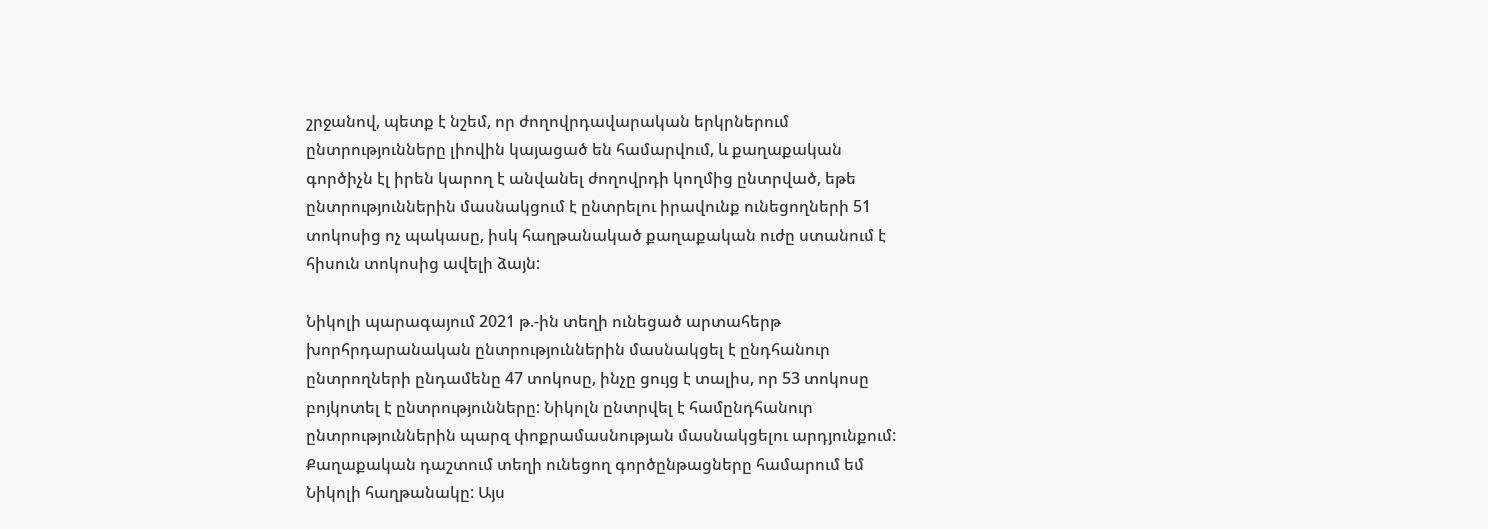շրջանով, պետք է նշեմ, որ ժողովրդավարական երկրներում ընտրությունները լիովին կայացած են համարվում, և քաղաքական գործիչն էլ իրեն կարող է անվանել ժողովրդի կողմից ընտրված, եթե ընտրություններին մասնակցում է ընտրելու իրավունք ունեցողների 51 տոկոսից ոչ պակասը, իսկ հաղթանակած քաղաքական ուժը ստանում է հիսուն տոկոսից ավելի ձայն:

Նիկոլի պարագայում 2021 թ.-ին տեղի ունեցած արտահերթ խորհրդարանական ընտրություններին մասնակցել է ընդհանուր ընտրողների ընդամենը 47 տոկոսը, ինչը ցույց է տալիս, որ 53 տոկոսը բոյկոտել է ընտրությունները: Նիկոլն ընտրվել է համընդհանուր ընտրություններին պարզ փոքրամասնության մասնակցելու արդյունքում: Քաղաքական դաշտում տեղի ունեցող գործընթացները համարում եմ Նիկոլի հաղթանակը: Այս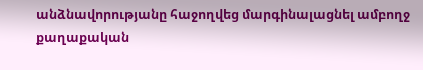անձնավորությանը հաջողվեց մարգինալացնել ամբողջ քաղաքական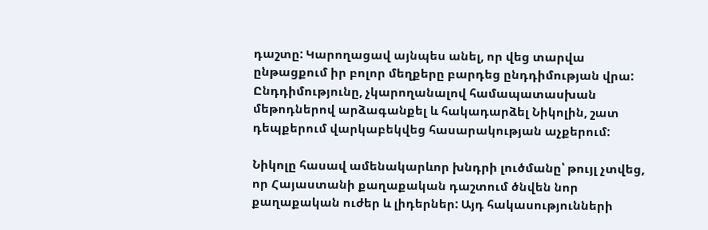դաշտը: Կարողացավ այնպես անել, որ վեց տարվա ընթացքում իր բոլոր մեղքերը բարդեց ընդդիմության վրա: Ընդդիմությունը, չկարողանալով համապատասխան մեթոդներով արձագանքել և հակադարձել Նիկոլին, շատ դեպքերում վարկաբեկվեց հասարակության աչքերում:

Նիկոլը հասավ ամենակարևոր խնդրի լուծմանը՝ թույլ չտվեց, որ Հայաստանի քաղաքական դաշտում ծնվեն նոր քաղաքական ուժեր և լիդերներ: Այդ հակասությունների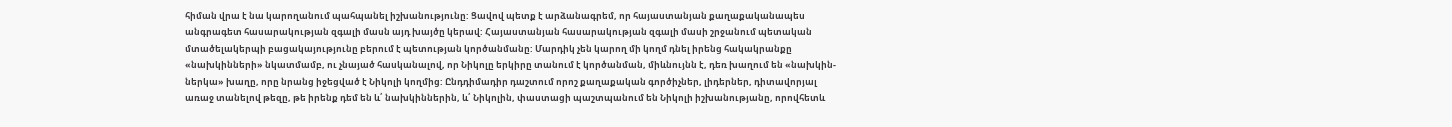հիման վրա է նա կարողանում պահպանել իշխանությունը: Ցավով պետք է արձանագրեմ, որ հայաստանյան քաղաքականապես անգրագետ հասարակության զգալի մասն այդ խայծը կերավ: Հայաստանյան հասարակության զգալի մասի շրջանում պետական մտածելակերպի բացակայությունը բերում է պետության կործանմանը: Մարդիկ չեն կարող մի կողմ դնել իրենց հակակրանքը «նախկինների» նկատմամբ, ու չնայած հասկանալով, որ Նիկոլը երկիրը տանում է կործանման, միևնույնն է, դեռ խաղում են «նախկին-ներկա» խաղը, որը նրանց իջեցված է Նիկոլի կողմից: Ընդդիմադիր դաշտում որոշ քաղաքական գործիչներ, լիդերներ, դիտավորյալ առաջ տանելով թեզը, թե իրենք դեմ են և՛ նախկիններին, և՛ Նիկոլին, փաստացի պաշտպանում են Նիկոլի իշխանությանը, որովհետև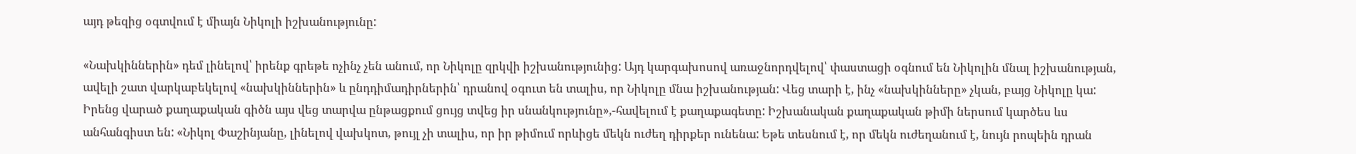այդ թեզից օգտվում է միայն Նիկոլի իշխանությունը:

«Նախկիններին» դեմ լինելով՝ իրենք գրեթե ոչինչ չեն անում, որ Նիկոլը զրկվի իշխանությունից: Այդ կարգախոսով առաջնորդվելով՝ փաստացի օգնում են Նիկոլին մնալ իշխանության, ավելի շատ վարկաբեկելով «նախկիններին» և ընդդիմադիրներին՝ դրանով օգուտ են տալիս, որ Նիկոլը մնա իշխանության: Վեց տարի է, ինչ «նախկինները» չկան, բայց Նիկոլը կա: Իրենց վարած քաղաքական գիծն այս վեց տարվա ընթացքում ցույց տվեց իր սնանկությունը»,-հավելում է քաղաքագետը: Իշխանական քաղաքական թիմի ներսում կարծես ևս անհանգիստ են: «Նիկոլ Փաշինյանը, լինելով վախկոտ, թույլ չի տալիս, որ իր թիմում որևիցե մեկն ուժեղ դիրքեր ունենա: Եթե տեսնում է, որ մեկն ուժեղանում է, նույն րոպեին դրան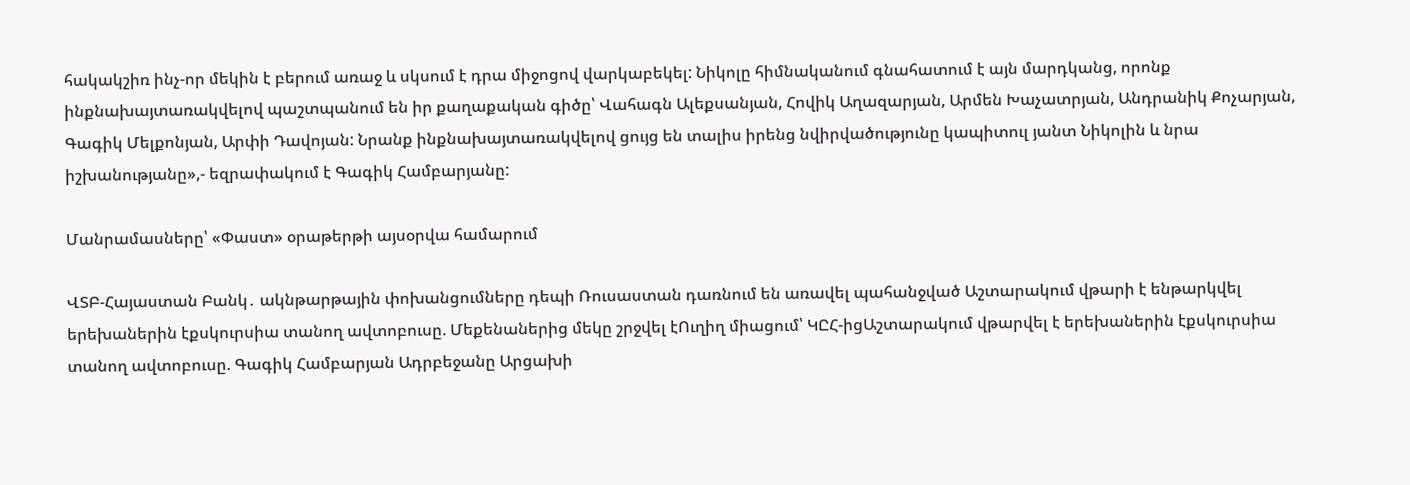հակակշիռ ինչ-որ մեկին է բերում առաջ և սկսում է դրա միջոցով վարկաբեկել: Նիկոլը հիմնականում գնահատում է այն մարդկանց, որոնք ինքնախայտառակվելով պաշտպանում են իր քաղաքական գիծը՝ Վահագն Ալեքսանյան, Հովիկ Աղազարյան, Արմեն Խաչատրյան, Անդրանիկ Քոչարյան, Գագիկ Մելքոնյան, Արփի Դավոյան: Նրանք ինքնախայտառակվելով ցույց են տալիս իրենց նվիրվածությունը կապիտուլ յանտ Նիկոլին և նրա իշխանությանը»,- եզրափակում է Գագիկ Համբարյանը:

Մանրամասները՝ «Փաստ» օրաթերթի այսօրվա համարում

ՎՏԲ-Հայաստան Բանկ․ ակնթարթային փոխանցումները դեպի Ռուսաստան դառնում են առավել պահանջված Աշտարակում վթարի է ենթարկվել երեխաներին էքսկուրսիա տանող ավտոբուսը. Մեքենաներից մեկը շրջվել էՈւղիղ միացում՝ ԿԸՀ-իցԱշտարակում վթարվել է երեխաներին էքսկուրսիա տանող ավտոբուսը. Գագիկ Համբարյան Ադրբեջանը Արցախի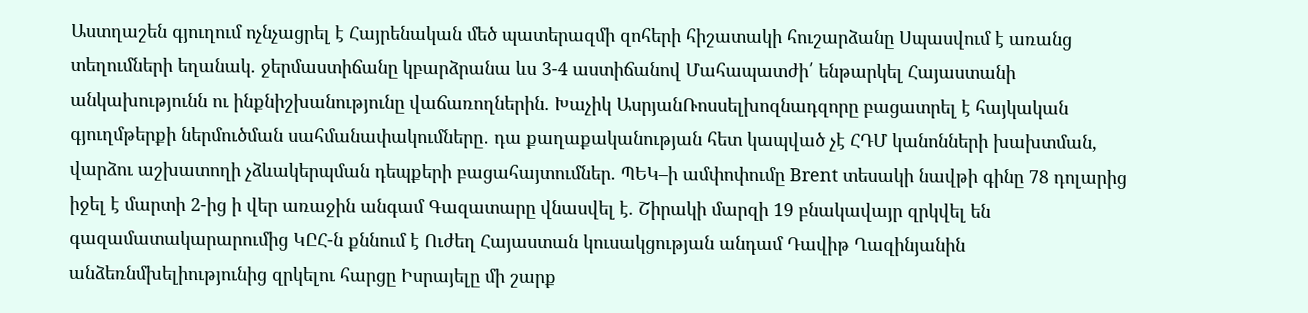Աստղաշեն գյուղում ոչնչացրել է Հայրենական մեծ պատերազմի զոհերի հիշատակի հուշարձանը Սպասվում է առանց տեղումների եղանակ. ջերմաստիճանը կբարձրանա ևս 3-4 աստիճանով Մահապատժի՛ ենթարկել Հայաստանի անկախությունն ու ինքնիշխանությունը վաճառողներին. Խաչիկ ԱսրյանՌոսսելխոզնադզորը բացատրել է հայկական գյուղմթերքի ներմուծման սահմանափակումները․ դա քաղաքականության հետ կապված չէ ՀԴՄ կանոնների խախտման, վարձու աշխատողի չձևակերպման դեպքերի բացահայտումներ. ՊԵԿ–ի ամփոփումը Brent տեսակի նավթի գինը 78 դոլարից իջել է մարտի 2-ից ի վեր առաջին անգամ Գազատարը վնասվել է. Շիրակի մարզի 19 բնակավայր զրկվել են գազամատակարարումից ԿԸՀ-ն քննում է Ուժեղ Հայաստան կուսակցության անդամ Դավիթ Ղազինյանին անձեռնմխելիությունից զրկելու հարցը Իսրայելը մի շարք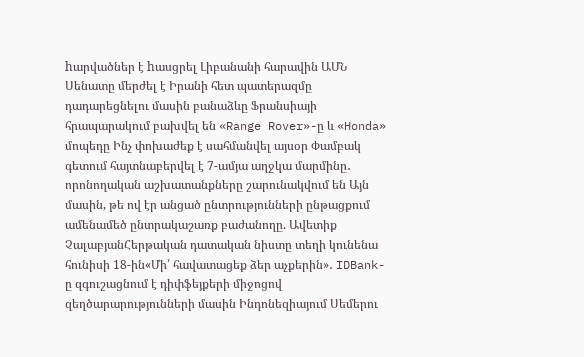hարվածներ է hասցրել Լիբանանի հարավին ԱՄՆ Սենատը մերժել է Իրանի հետ պատերազմը դադարեցնելու մասին բանաձևը Ֆրանսիայի հրապարակում բախվել են «Range Rover»-ը և «Honda» մոպեդը Ինչ փոխաժեք է սահմանվել այսօր Փամբակ գետում հայտնաբերվել է 7-ամյա աղջկա մարմինը․ որոնողական աշխատանքները շարունակվում են Այն մասին, թե ով էր անցած ընտրությունների ընթացքում ամենամեծ ընտրակաշառք բաժանողը. Ավետիք ՉալաբյանՀերթական դատական նիստը տեղի կունենա հունիսի 18-ին«Մի՛ հավատացեք ձեր աչքերին»․ IDBank-ը զգուշացնում է դիփֆեյքերի միջոցով զեղծարարությունների մասին Ինդոնեզիայում Սեմերու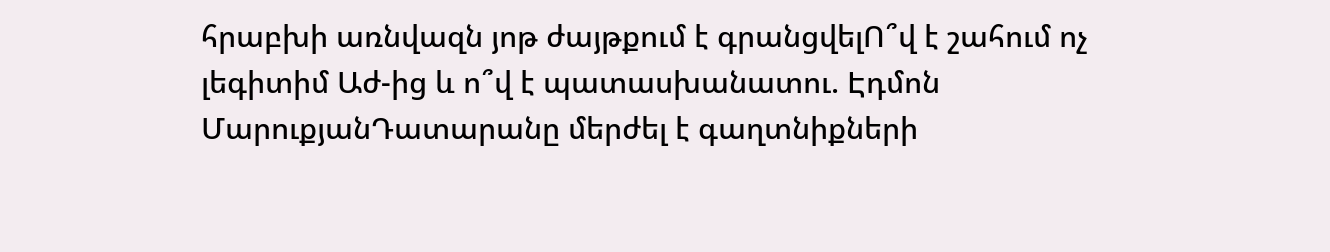հրաբխի առնվազն յոթ ժայթքում է գրանցվելՈ՞վ է շահում ոչ լեգիտիմ Աժ-ից և ո՞վ է պատասխանատու. Էդմոն ՄարուքյանԴատարանը մերժել է գաղտնիքների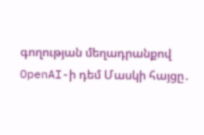գողության մեղադրանքով OpenAI-ի դեմ Մասկի հայցը․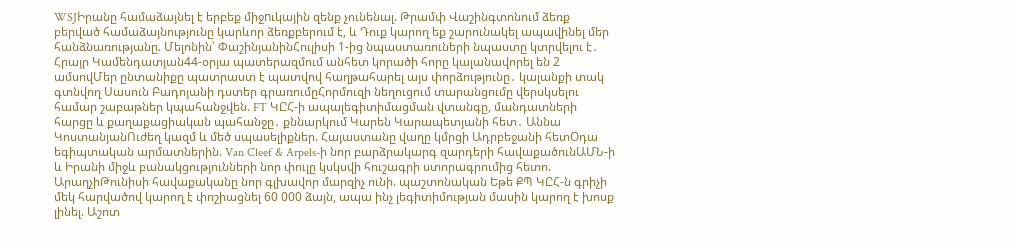WSJԻրանը համաձայնել է երբեք միջnւկային զենք չունենալ. Թրամփ Վաշինգտոնում ձեռք բերված համաձայնությունը կարևոր ձեռքբերում է, և Դուք կարող եք շարունակել ապավինել մեր հանձնառությանը. Մելոնին՝ ՓաշինյանինՀուլիսի 1-ից նպաստառուների նպաստը կտրվելու է․ Հրայր Կամենդատյան44-օրյա պատերազմում անհետ կորածի հորը կալանավորել են 2 ամսովՄեր ընտանիքը պատրաստ է պատվով հաղթահարել այս փորձությունը․ կալանքի տակ գտնվող Սասուն Բադոյանի դստեր գրառումըՀորմուզի նեղուցում տարանցումը վերսկսելու համար շաբաթներ կպահանջվեն. FT ԿԸՀ-ի ապալեգիտիմացման վտանգը, մանդատների հարցը և քաղաքացիական պահանջը․ քննարկում Կարեն Կարապետյանի հետ․ Աննա ԿոստանյանՈւժեղ կազմ և մեծ սպասելիքներ. Հայաստանը վաղը կմրցի Ադրբեջանի հետՕդա եգիպտական արմատներին. Van Cleef & Arpels-ի նոր բարձրակարգ զարդերի հավաքածունԱՄՆ-ի և Իրանի միջև բանակցությունների նոր փուլը կսկսվի հուշագրի ստորագրումից հետո. ԱրաղչիԹունիսի հավաքականը նոր գլխավոր մարզիչ ունի. պաշտոնական Եթե ՔՊ ԿԸՀ-ն գրիչի մեկ հարվածով կարող է փոշիացնել 60 000 ձայն, ապա ինչ լեգիտիմության մասին կարող է խոսք լինել. Աշոտ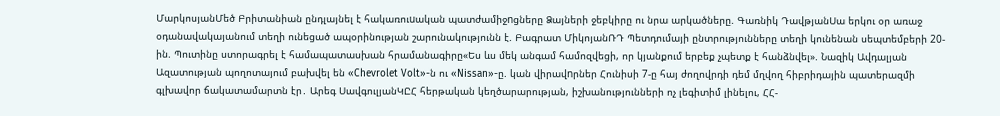ՄարկոսյանՄեծ Բրիտանիան ընդլայնել է հակառուuական պատժամիջnցները Ձայների ջեբկիրը ու նրա արկածները. Գառնիկ ԴավթյանՍա երկու օր առաջ օդանավակայանում տեղի ունեցած ապօրինության շարունակությունն է. Բագրատ ՄիկոյանՌԴ Պետդումայի ընտրությունները տեղի կունենան սեպտեմբերի 20-ին. Պուտինը ստորագրել է համապատասխան հրամանագիրը«Ես ևս մեկ անգամ համոզվեցի, որ կյանքում երբեք չպետք է հանձնվել». Նազիկ Ավդալյան Ազատության պողոտայում բախվել են «Chevrolet Volt»-ն ու «Nissan»-ը. կան վիրավnրներ Հունիսի 7-ը հայ ժողովրդի դեմ մղվող հիբրիդային պատերազմի գլխավոր ճակատամարտն էր․ Արեգ ՍավգուլյանԿԸՀ հերթական կեղծարարության, իշխանությունների ոչ լեգիտիմ լինելու, ՀՀ-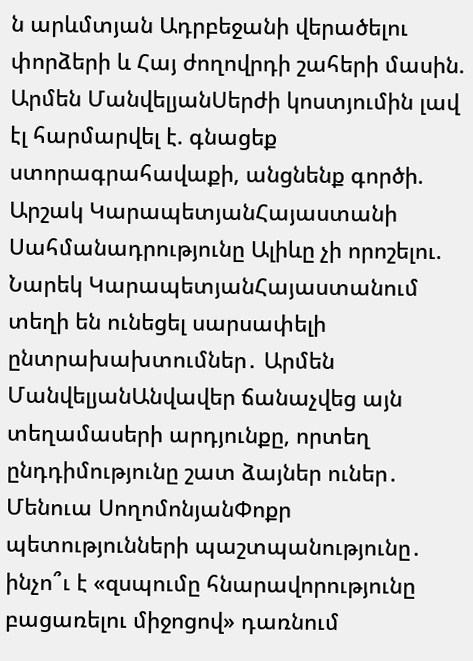ն արևմտյան Ադրբեջանի վերածելու փորձերի և Հայ ժողովրդի շահերի մասին. Արմեն ՄանվելյանՍերժի կոստյումին լավ էլ հարմարվել է. գնացեք ստորագրահավաքի, անցնենք գործի. Արշակ ԿարապետյանՀայաստանի Սահմանադրությունը Ալիևը չի որոշելու. Նարեկ ԿարապետյանՀայաստանում տեղի են ունեցել սարսափելի ընտրախախտումներ․ Արմեն ՄանվելյանԱնվավեր ճանաչվեց այն տեղամասերի արդյունքը, որտեղ ընդդիմությունը շատ ձայներ ուներ․ Մենուա ՍողոմոնյանՓոքր պետությունների պաշտպանությունը․ ինչո՞ւ է «զսպումը հնարավորությունը բացառելու միջոցով» դառնում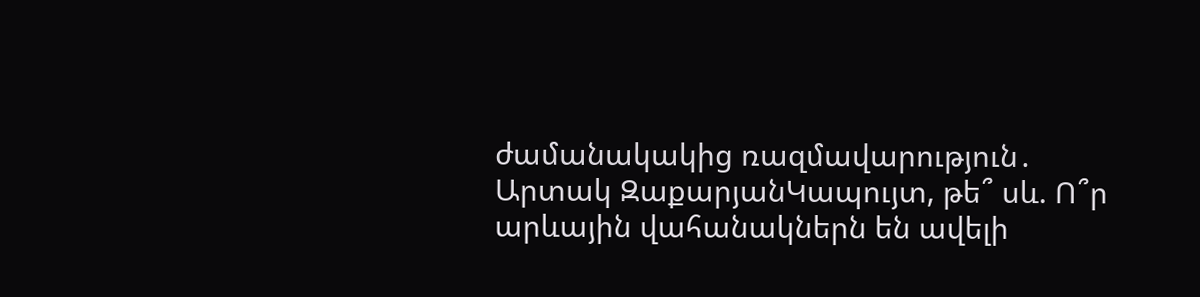ժամանակակից ռազմավարություն․ Արտակ ԶաքարյանԿապույտ, թե՞ սև. Ո՞ր արևային վահանակներն են ավելի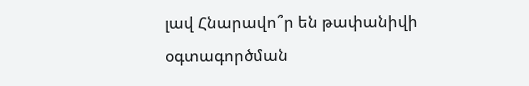լավ Հնարավո՞ր են թափանիվի օգտագործման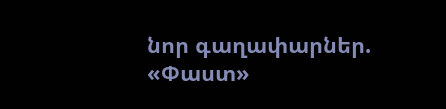նոր գաղափարներ. «Փաստ»